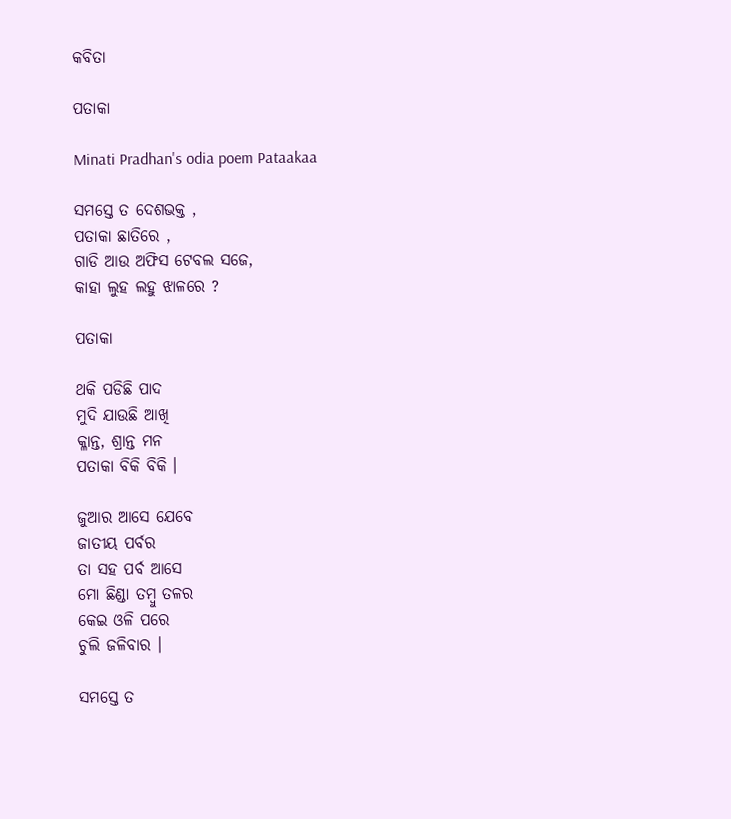କବିତା

ପତାକା

Minati Pradhan's odia poem Pataakaa

ସମସ୍ତେ ତ ଦେଶଭକ୍ତ ,
ପତାକା ଛାତିରେ ,
ଗାଡି ଆଉ ଅଫିସ ଟେବଲ ସଜେ,
କାହା ଲୁହ ଲହୁ ଝାଳରେ ?

ପତାକା

ଥକି ପଡିଛି ପାଦ
ମୁଦି ଯାଉଛି ଆଖି
କ୍ଳାନ୍ତ, ଶ୍ରାନ୍ତ ମନ
ପତାକା ବିକି ବିକି ।

ଜୁଆର ଆସେ ଯେବେ
ଜାତୀୟ ପର୍ବର
ତା ସହ ପର୍ବ ଆସେ
ମୋ ଛିଣ୍ଡା ତମ୍ବୁ ତଳର
କେଇ ଓଳି ପରେ
ଚୁଲି ଜଳିବାର ।

ସମସ୍ତେ ତ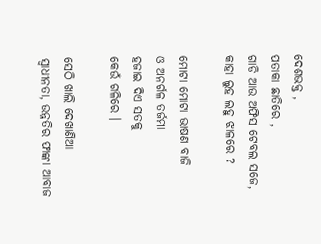ଦେଶଭକ୍ତ ,
ପତାକା ଛାତିରେ ,
ଗାଡି ଆଉ ଅଫିସ ଟେବଲ ସଜେ,
କାହା ଲୁହ ଲହୁ ଝାଳରେ ?

ମୋଟା ମୋଟା ଭାଷଣ ବାଜି
ଓ ଅନର୍ଗଳ ତର୍ଜମା
ହଜାଇ ଦିଏ ସତକୁ
କେଉଁ ଗଳିରେ ।

ସେଠି ଖାଲି ଦେଖାଣିଆ
ସ୍ୱାଧୀନତା, ଉନ୍ନତିର ଫାଙ୍କା ଆବାଜ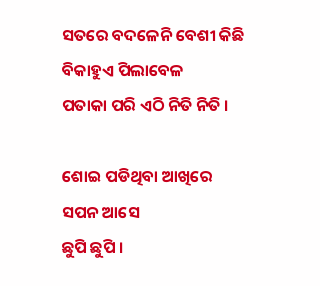ସତରେ ବଦଳେନି ବେଶୀ କିଛି
ବିକାହୁଏ ପିଲାବେଳ
ପତାକା ପରି ଏଠି ନିତି ନିତି ।

ଶୋଇ ପଡିଥିବା ଆଖିରେ
ସପନ ଆସେ
ଛୁପି ଛୁପି ।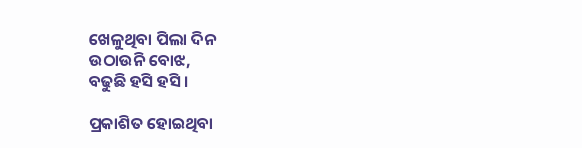ଖେଳୁଥିବା ପିଲା ଦିନ
ଉଠାଉନି ବୋଝ,
ବଢୁଛି ହସି ହସି ।

ପ୍ରକାଶିତ ହୋଇଥିବା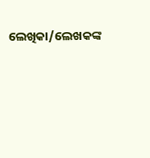ଲେଖିକା/ଲେଖକଙ୍କ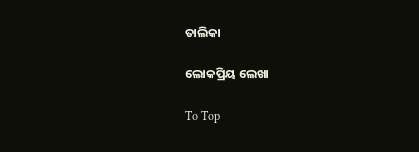ତାଲିକା

ଲୋକପ୍ରିୟ ଲେଖା

To Top